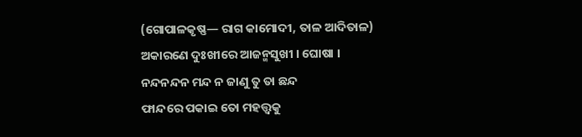(ଗୋପାଳକୃଷ୍ଣ— ରାଗ କାମୋଦୀ, ତାଳ ଆଦିତାଳ)
ଅକାରଣେ ଦୁଃଖୀରେ ଆଜନ୍ମସୁଖୀ । ଘୋଷା ।
ନନ୍ଦନନ୍ଦନ ମନ୍ଦ ନ ଜାଣୁ ତୁ ତା ଛନ୍ଦ
ଫାନ୍ଦରେ ପକାଇ ତୋ ମହତ୍ତ୍ୱକୁ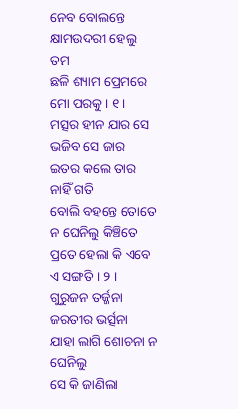ନେବ ବୋଲନ୍ତେ କ୍ଷାମଉଦରୀ ହେଲୁ ତମ
ଛଳି ଶ୍ୟାମ ପ୍ରେମରେ ମୋ ପରକୁ । ୧ ।
ମତ୍ସର ହୀନ ଯାର ସେ ଭଜିବ ସେ ଜାର
ଇତର କଲେ ତାର ନାହିଁ ଗତି
ବୋଲି ବହନ୍ତେ ତୋତେ ନ ଘେନିଲୁ କିଞ୍ଚିତେ
ପ୍ରତେ ହେଲା କି ଏବେ ଏ ସଙ୍ଗତି । ୨ ।
ଗୁରୁଜନ ତର୍ଜ୍ଜନା ଜରତୀର ଭର୍ତ୍ସନା
ଯାହା ଲାଗି ଶୋଚନା ନ ଘେନିଲୁ
ସେ କି ଜାଣିଲା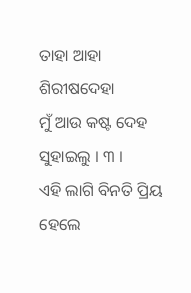ତାହା ଆହା ଶିରୀଷଦେହା
ମୁଁ ଆଉ କଷ୍ଟ ଦେହ ସୁହାଇଲୁ । ୩ ।
ଏହି ଲାଗି ବିନତି ପ୍ରିୟ ହେଲେ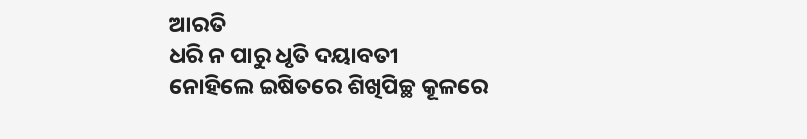ଆରତି
ଧରି ନ ପାରୁ ଧୃତି ଦୟାବତୀ
ନୋହିଲେ ଇଷିତରେ ଶିଖିପିଚ୍ଛ କୂଳରେ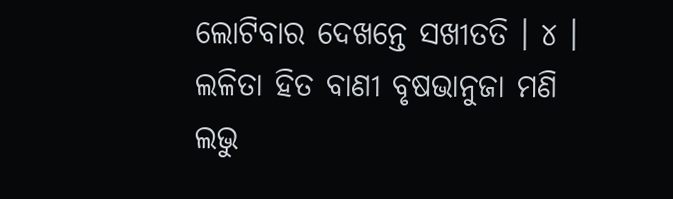ଲୋଟିବାର ଦେଖନ୍ତେ ସଖୀତତି । ୪ ।
ଲଳିତା ହିତ ବାଣୀ ବୃଷଭାନୁଜା ମଣି
ଲଭୁ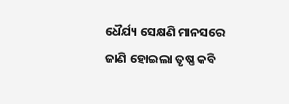ଧୈର୍ଯ୍ୟ ସେକ୍ଷଣି ମାନସରେ
ଜାଣି ହୋଇଲା ତୃଷ୍ଣ କବି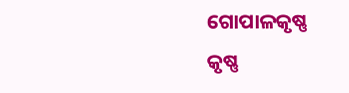ଗୋପାଳକୃଷ୍ଣ
କୃଷ୍ଣ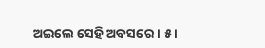ଅଇଲେ ସେହି ଅବସରେ । ୫ ।